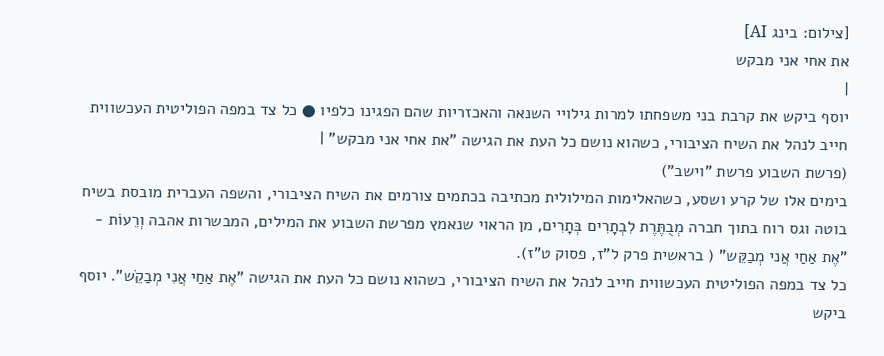[צילום: בינג AI]
את אחי אני מבקש
|
יוסף ביקש את קרבת בני משפחתו למרות גילויי השנאה והאכזריות שהם הפגינו כלפיו ● כל צד במפה הפוליטית העכשווית חייב לנהל את השיח הציבורי, כשהוא נושם כל העת את הגישה "את אחי אני מבקש" |
(פרשת השבוע פרשת "וישב")
בימים אלו של קרע ושסע, כשהאלימות המילולית מכתיבה בכתמים צורמים את השיח הציבורי, והשפה העברית מובסת בשיח בוטה וגס רוח בתוך חברה מְבֻתֶּרֶת לִבְתָרִים בְּתָרִים, מן הראוי שנאמץ מפרשת השבוע את המילים, המבשרות אהבה וְרֵעוֹת - "אֶת אַחַי אֲני מְבַקֵּש" ( בראשית פרק ל"ז, פסוק ט"ז).
כל צד במפה הפוליטית העכשווית חייב לנהל את השיח הציבורי, כשהוא נושם כל העת את הגישה "אֶת אַחַי אֲנִי מְבַקֵֹש". יוסף ביקש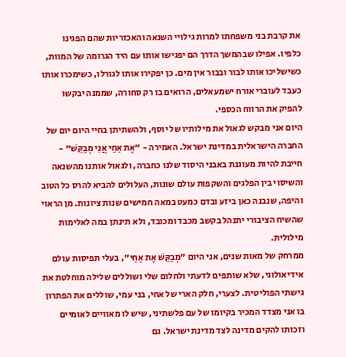את קרבת בני משפחתו למרות גילויי השנאה והאכזריות שהם הפגינו כלפיו. אפילו שבהמשך הדרך הם יפגישו אותו עם היד הגרומה של המוות, כשישליכו אותו לבור ובבור אין מים. כן יפקירו אותו לגורלו, כשימכרו אותו כעבד לעוברי אורח ישמעאלים, הרואים בו רק סחורה, שממנה יבקשו להפיק את הרווח הכספי.
היום אני מבקש לגאול את מילותיו של יוסף, ולהשתיתן בחיי היום יום של החברה הישראלית במדינת ישראל. האמירה - "אֶת אַחַי אֲנִי מְבַקֵּשׁ" - חייבת להיות מעוגנת באבני היסוד שלנו כחברה, ולגאול אותנו מהשנאה והשיסוי בין הפלגים והשקפות עולם שונות, העלולים להביא להרס כל הטוב והיפה, שנבנה כאן ביזע ובדם כמעט במאה חמישים שנות ציונות. מן הראוי שהשיח הציבורי יתנהל בקשב מכבד ומכובד, ולא תינתן במה לאלימות מילולית.
ממרחק של מאות שנים, אני היום "מְבַקֵּשׁ אֶת אַחַי", בעלי תפיסות עולם אידיאולוגי, שלא שותפים לדעתי ולחלום שלי ושוללים שלילה מוחלטת את גישתי הפוליטית. לצערי, חלק הארי של אחי, בני עמי, שוללים את הפתרון בו אני מצדד המכיר בקיומו של עם פלשתיני, שיש לו מאוויים לאומיים וזכותו להקים מדינה לצד מדינת ישראל. גם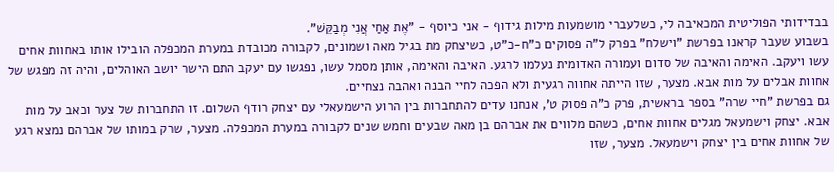בבדידותי הפוליטית המכאיבה לי, כשלעברי מושמעות מילות גידוף - אני כיוסף - "אֶת אַחַי אֲנִי מְבַקֵּשׁ".
בשבוע שעבר קראנו בפרשת "וישלח" בפרק ל"ה פסוקים כ"ח-כ"ט, כשיצחק מת בגיל מאה ושמונים, לקבורה מכובדת במערת המכפלה הובילו אותו באחוות אחים עשו ויעקב. האימה והאיבה של סדום ועמורה האדומית נעלמו לרגע. האיבה והאימה, אותן מסמל עשו, נפגשו עם יעקב התם הישר יושב האוהלים, והיה זה מפגש של אחוות אבלים על מות אבא. מצער, שזו הייתה אחווה רגעית ולא הפכה לחיי הבנה ואהבה נצחיים.
גם בפרשת "חיי שרה" בספר בראשית, פרק כ"ה פסוק ט', אנחנו עדים להתחברות בין הרוע הישמעאלי עם יצחק רודף השלום. זו התחברות של צער וכאב על מות אבא. יצחק וישמעאל מגלים אחוות אחים, כשהם מלווים את אברהם בן מאה שבעים וחמש שנים לקבורה במערת המכפלה. מצער, שרק במותו של אברהם נמצא רגע של אחוות אחים בין יצחק וישמעאל. מצער, שזו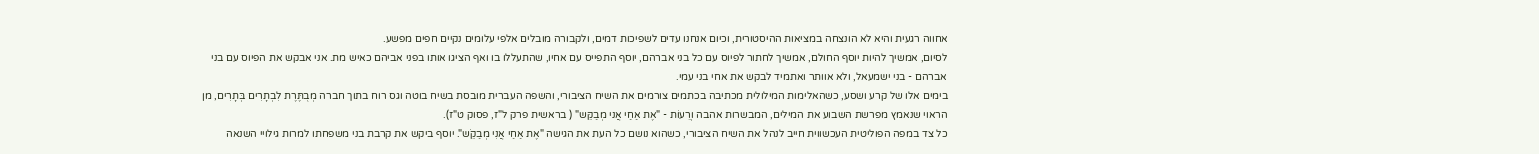אחווה רגעית והיא לא הונצחה במציאות ההיסטורית, וכיום אנחנו עדים לשפיכות דמים, ולקבורה מובלים אלפי עלומים נקיים חפים מפשע.
לסיום, אמשיך להיות יוסף החולם, אמשיך לחתור לפיוס עם כל בני אברהם, יוסף התפייס עם אחיו, שהתעללו בו ואף הציגו אותו בפני אביהם כאיש מת. אני אבקש את הפיוס עם בני אברהם - בני ישמעאל, ולא אוותר ואתמיד לבקש את אחי בני עמי.
בימים אלו של קרע ושסע, כשהאלימות המילולית מכתיבה בכתמים צורמים את השיח הציבורי, והשפה העברית מובסת בשיח בוטה וגס רוח בתוך חברה מְבֻתֶּרֶת לִבְתָרִים בְּתָרִים, מן הראוי שנאמץ מפרשת השבוע את המילים, המבשרות אהבה וְרֵעוֹת - "אֶת אַחַי אֲני מְבַקֵּש" ( בראשית פרק ל"ז, פסוק ט"ז).
כל צד במפה הפוליטית העכשווית חייב לנהל את השיח הציבורי, כשהוא נושם כל העת את הגישה "אֶת אַחַי אֲנִי מְבַקֵֹש". יוסף ביקש את קרבת בני משפחתו למרות גילויי השנאה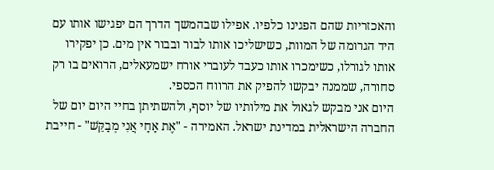והאכזריות שהם הפגינו כלפיו. אפילו שבהמשך הדרך הם יפגישו אותו עם היד הגרומה של המוות, כשישליכו אותו לבור ובבור אין מים. כן יפקירו אותו לגורלו, כשימכרו אותו כעבד לעוברי אורח ישמעאלים, הרואים בו רק סחורה, שממנה יבקשו להפיק את הרווח הכספי.
היום אני מבקש לגאול את מילותיו של יוסף, ולהשתיתן בחיי היום יום של החברה הישראלית במדינת ישראל. האמירה - "אֶת אַחַי אֲנִי מְבַקֵּשׁ" - חייבת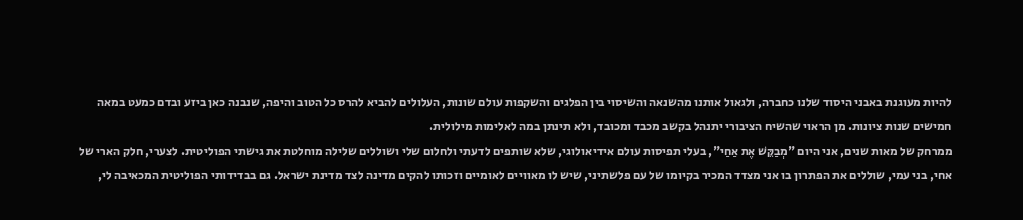להיות מעוגנת באבני היסוד שלנו כחברה, ולגאול אותנו מהשנאה והשיסוי בין הפלגים והשקפות עולם שונות, העלולים להביא להרס כל הטוב והיפה, שנבנה כאן ביזע ובדם כמעט במאה חמישים שנות ציונות. מן הראוי שהשיח הציבורי יתנהל בקשב מכבד ומכובד, ולא תינתן במה לאלימות מילולית.
ממרחק של מאות שנים, אני היום "מְבַקֵּשׁ אֶת אַחַי", בעלי תפיסות עולם אידיאולוגי, שלא שותפים לדעתי ולחלום שלי ושוללים שלילה מוחלטת את גישתי הפוליטית. לצערי, חלק הארי של אחי, בני עמי, שוללים את הפתרון בו אני מצדד המכיר בקיומו של עם פלשתיני, שיש לו מאוויים לאומיים וזכותו להקים מדינה לצד מדינת ישראל. גם בבדידותי הפוליטית המכאיבה לי,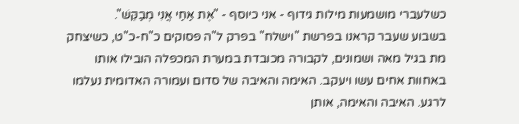כשלעברי מושמעות מילות גידוף - אני כיוסף - "אֶת אַחַי אֲנִי מְבַקֵּשׁ".
בשבוע שעבר קראנו בפרשת "וישלח" בפרק ל"ה פסוקים כ"ח-כ"ט, כשיצחק מת בגיל מאה ושמונים, לקבורה מכובדת במערת המכפלה הובילו אותו באחוות אחים עשו ויעקב. האימה והאיבה של סדום ועמורה האדומית נעלמו לרגע. האיבה והאימה, אותן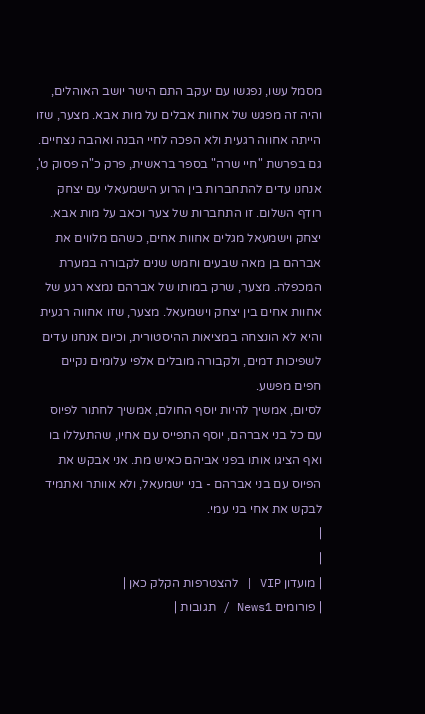מסמל עשו, נפגשו עם יעקב התם הישר יושב האוהלים, והיה זה מפגש של אחוות אבלים על מות אבא. מצער, שזו הייתה אחווה רגעית ולא הפכה לחיי הבנה ואהבה נצחיים.
גם בפרשת "חיי שרה" בספר בראשית, פרק כ"ה פסוק ט', אנחנו עדים להתחברות בין הרוע הישמעאלי עם יצחק רודף השלום. זו התחברות של צער וכאב על מות אבא. יצחק וישמעאל מגלים אחוות אחים, כשהם מלווים את אברהם בן מאה שבעים וחמש שנים לקבורה במערת המכפלה. מצער, שרק במותו של אברהם נמצא רגע של אחוות אחים בין יצחק וישמעאל. מצער, שזו אחווה רגעית והיא לא הונצחה במציאות ההיסטורית, וכיום אנחנו עדים לשפיכות דמים, ולקבורה מובלים אלפי עלומים נקיים חפים מפשע.
לסיום, אמשיך להיות יוסף החולם, אמשיך לחתור לפיוס עם כל בני אברהם, יוסף התפייס עם אחיו, שהתעללו בו ואף הציגו אותו בפני אביהם כאיש מת. אני אבקש את הפיוס עם בני אברהם - בני ישמעאל, ולא אוותר ואתמיד לבקש את אחי בני עמי.
|
|
| מועדון VIP | להצטרפות הקלק כאן |
| פורומים News1 / תגובות |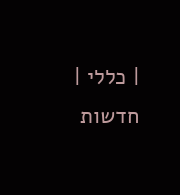| כללי | חדשות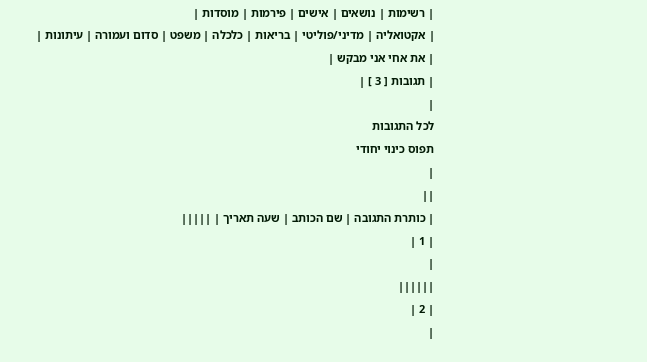| רשימות | נושאים | אישים | פירמות | מוסדות |
| אקטואליה | מדיני/פוליטי | בריאות | כלכלה | משפט | סדום ועמורה | עיתונות |
| את אחי אני מבקש |
| תגובות [ 3 ] |
|
לכל התגובות
תפוס כינוי יחודי
|
||
| כותרת התגובה | שם הכותב | שעה תאריך | |||||
| 1 |
|
||||||
| 2 |
|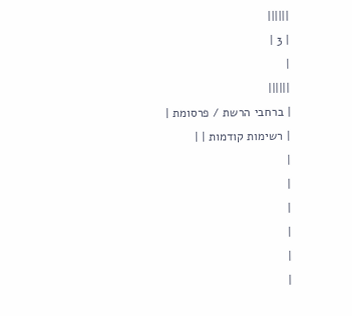||||||
| 3 |
|
||||||
| ברחבי הרשת / פרסומת |
| רשימות קודמות | |
|
|
|
|
|
|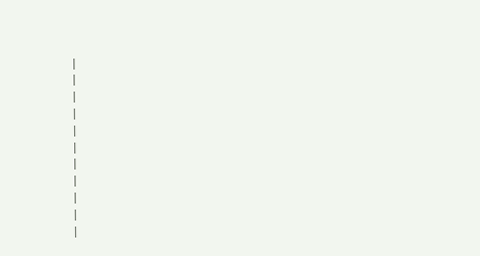|
|
|
|
|
|
|
|
|
|
|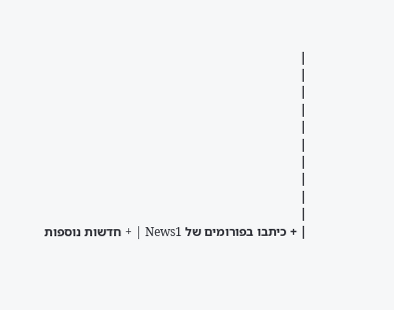|
|
|
|
|
|
|
|
|
|
| + כיתבו בפורומים של News1 | + חדשות נוספות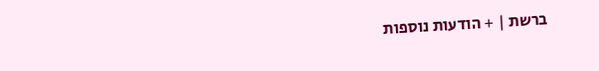ברשת | + הודעות נוספות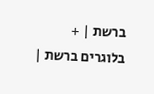ברשת | + בלוגרים ברשת |